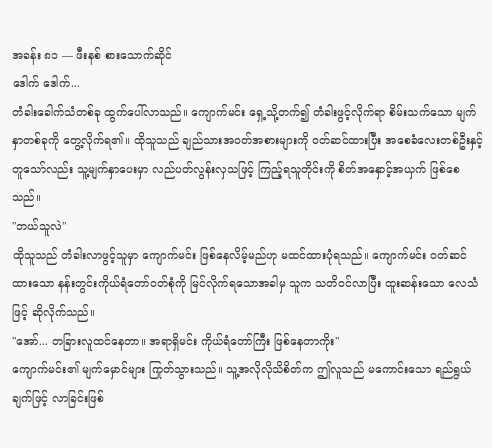အခန်း ၈၁ — ဖီးနစ် စားသောက်ဆိုင်
ဒေါက် ဒေါက်...
တံခါးခေါက်သံတစ်ခု ထွက်ပေါ်လာသည်။ ကျောက်မင်း ရှေ့သို့တက်၍ တံခါးဖွင့်လိုက်ရာ စိမ်းသက်သော မျက်နှာတစ်ခုကို တွေ့လိုက်ရ၏။ ထိုသူသည် ချည်သားအဝတ်အစားများကို ဝတ်ဆင်ထားပြီး အစေခံလေးတစ်ဦးနှင့် တူသော်လည်း သူ့မျက်နှာပေးမှာ လည်ပတ်လွန်းလှသဖြင့် ကြည့်ရသူတိုင်းကို စိတ်အနှောင့်အယှက် ဖြစ်စေသည်။
"ဘယ်သူလဲ"
ထိုသူသည် တံခါးလာဖွင့်သူမှာ ကျောက်မင်း ဖြစ်နေလိမ့်မည်ဟု မထင်ထားပုံရသည်။ ကျောက်မင်း ဝတ်ဆင်ထားသော နန်းတွင်းကိုယ်ရံတော်ဝတ်စုံကို မြင်လိုက်ရသောအခါမှ သူက သတိဝင်လာပြီး ထူးဆန်းသော လေသံဖြင့် ဆိုလိုက်သည်။
"အော်... တခြားလူထင်နေတာ။ အရာရှိမင်း ကိုယ်ရံတော်ကြီး ဖြစ်နေတာကိုး"
ကျောက်မင်း၏ မျက်မှောင်များ ကြုတ်သွားသည်။ သူ့အလိုလိုသိစိတ်က ဤလူသည် မကောင်းသော ရည်ရွယ်ချက်ဖြင့် လာခြင်းဖြစ်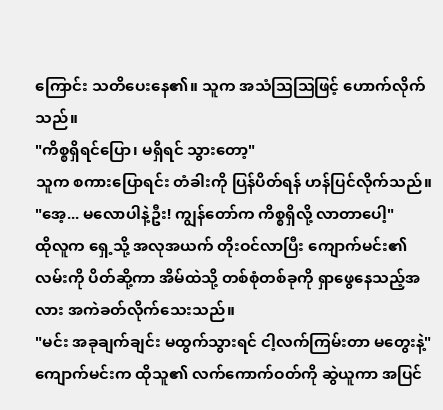ကြောင်း သတိပေးနေ၏။ သူက အသံဩဩဖြင့် ဟောက်လိုက်သည်။
"ကိစ္စရှိရင်ပြော၊ မရှိရင် သွားတော့"
သူက စကားပြောရင်း တံခါးကို ပြန်ပိတ်ရန် ဟန်ပြင်လိုက်သည်။
"အေ့... မလောပါနဲ့ဦး! ကျွန်တော်က ကိစ္စရှိလို့ လာတာပေါ့"
ထိုလူက ရှေ့သို့ အလုအယက် တိုးဝင်လာပြီး ကျောက်မင်း၏ လမ်းကို ပိတ်ဆို့ကာ အိမ်ထဲသို့ တစ်စုံတစ်ခုကို ရှာဖွေနေသည့်အလား အကဲခတ်လိုက်သေးသည်။
"မင်း အခုချက်ချင်း မထွက်သွားရင် ငါ့လက်ကြမ်းတာ မတွေးနဲ့"
ကျောက်မင်းက ထိုသူ၏ လက်ကောက်ဝတ်ကို ဆွဲယူကာ အပြင်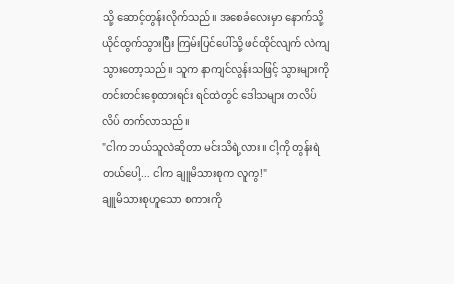သို့ ဆောင့်တွန်းလိုက်သည်။ အစေခံလေးမှာ နောက်သို့ ယိုင်ထွက်သွားပြီး ကြမ်းပြင်ပေါ်သို့ ဖင်ထိုင်လျက် လဲကျသွားတော့သည်။ သူက နာကျင်လွန်းသဖြင့် သွားများကို တင်းတင်းစေ့ထားရင်း ရင်ထဲတွင် ဒေါသများ တလိပ်လိပ် တက်လာသည်။
"ငါက ဘယ်သူလဲဆိုတာ မင်းသိရဲ့လား။ ငါ့ကို တွန်းရဲတယ်ပေါ့... ငါက ချူမိသားစုက လူကွ!"
ချူမိသားစုဟူသော စကားကို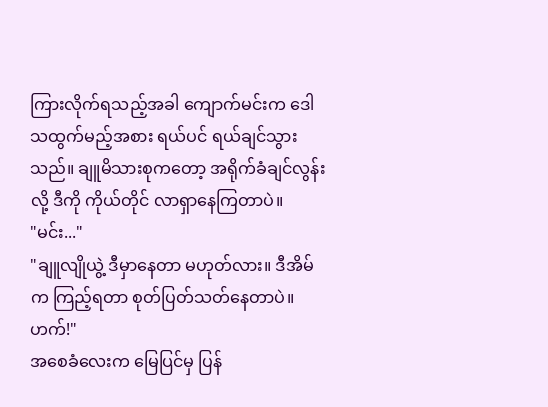ကြားလိုက်ရသည့်အခါ ကျောက်မင်းက ဒေါသထွက်မည့်အစား ရယ်ပင် ရယ်ချင်သွားသည်။ ချူမိသားစုကတော့ အရိုက်ခံချင်လွန်းလို့ ဒီကို ကိုယ်တိုင် လာရှာနေကြတာပဲ။
"မင်း..."
"ချူလျိုယွဲ့ ဒီမှာနေတာ မဟုတ်လား။ ဒီအိမ်က ကြည့်ရတာ စုတ်ပြတ်သတ်နေတာပဲ။ ဟက်!"
အစေခံလေးက မြေပြင်မှ ပြန်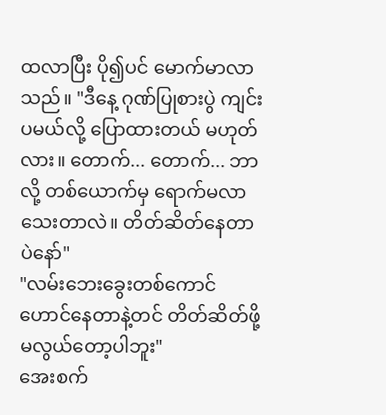ထလာပြီး ပို၍ပင် မောက်မာလာသည်။ "ဒီနေ့ ဂုဏ်ပြုစားပွဲ ကျင်းပမယ်လို့ ပြောထားတယ် မဟုတ်လား။ တောက်... တောက်... ဘာလို့ တစ်ယောက်မှ ရောက်မလာသေးတာလဲ။ တိတ်ဆိတ်နေတာပဲနော်"
"လမ်းဘေးခွေးတစ်ကောင် ဟောင်နေတာနဲ့တင် တိတ်ဆိတ်ဖို့ မလွယ်တော့ပါဘူး"
အေးစက်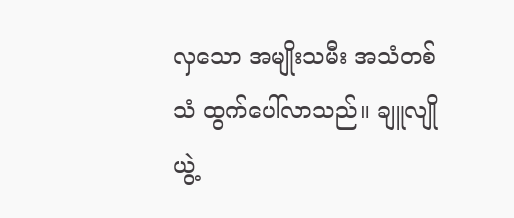လှသော အမျိုးသမီး အသံတစ်သံ ထွက်ပေါ်လာသည်။ ချူလျိုယွဲ့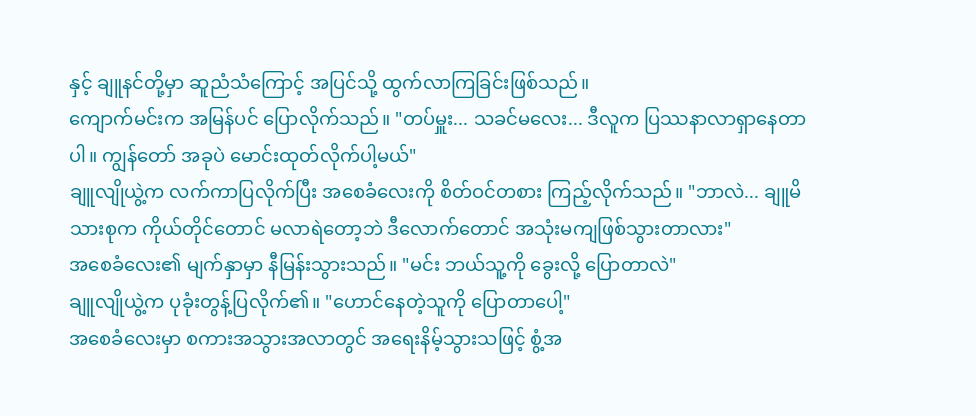နှင့် ချူနင်တို့မှာ ဆူညံသံကြောင့် အပြင်သို့ ထွက်လာကြခြင်းဖြစ်သည်။
ကျောက်မင်းက အမြန်ပင် ပြောလိုက်သည်။ "တပ်မှူး... သခင်မလေး... ဒီလူက ပြဿနာလာရှာနေတာပါ။ ကျွန်တော် အခုပဲ မောင်းထုတ်လိုက်ပါ့မယ်"
ချူလျိုယွဲ့က လက်ကာပြလိုက်ပြီး အစေခံလေးကို စိတ်ဝင်တစား ကြည့်လိုက်သည်။ "ဘာလဲ... ချူမိသားစုက ကိုယ်တိုင်တောင် မလာရဲတော့ဘဲ ဒီလောက်တောင် အသုံးမကျဖြစ်သွားတာလား"
အစေခံလေး၏ မျက်နှာမှာ နီမြန်းသွားသည်။ "မင်း ဘယ်သူ့ကို ခွေးလို့ ပြောတာလဲ"
ချူလျိုယွဲ့က ပုခုံးတွန့်ပြလိုက်၏။ "ဟောင်နေတဲ့သူကို ပြောတာပေါ့"
အစေခံလေးမှာ စကားအသွားအလာတွင် အရေးနိမ့်သွားသဖြင့် စွံ့အ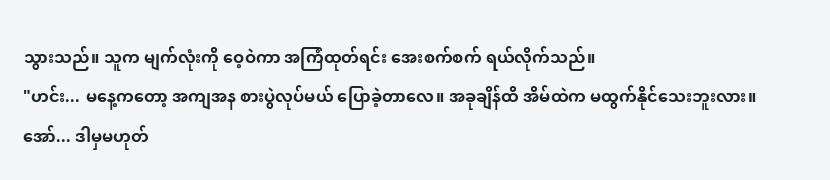သွားသည်။ သူက မျက်လုံးကို ဝေ့ဝဲကာ အကြံထုတ်ရင်း အေးစက်စက် ရယ်လိုက်သည်။
"ဟင်း... မနေ့ကတော့ အကျအန စားပွဲလုပ်မယ် ပြောခဲ့တာလေ။ အခုချိန်ထိ အိမ်ထဲက မထွက်နိုင်သေးဘူးလား။ အော်... ဒါမှမဟုတ်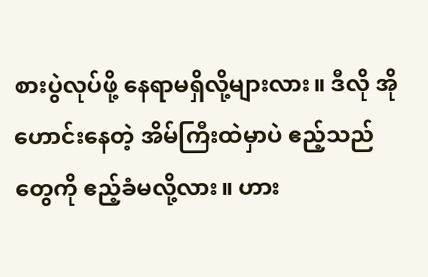စားပွဲလုပ်ဖို့ နေရာမရှိလို့များလား။ ဒီလို အိုဟောင်းနေတဲ့ အိမ်ကြီးထဲမှာပဲ ဧည့်သည်တွေကို ဧည့်ခံမလို့လား။ ဟား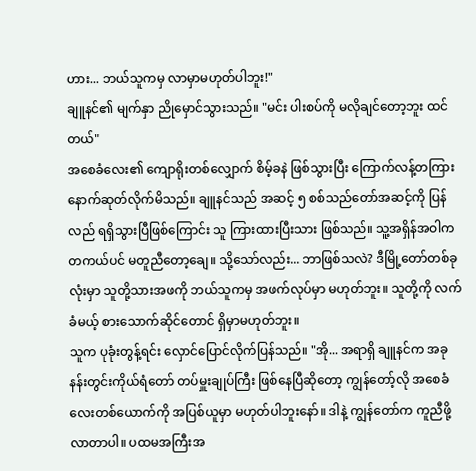ဟား... ဘယ်သူကမှ လာမှာမဟုတ်ပါဘူး!"
ချူနင်၏ မျက်နှာ ညိုမှောင်သွားသည်။ "မင်း ပါးစပ်ကို မလိုချင်တော့ဘူး ထင်တယ်"
အစေခံလေး၏ ကျောရိုးတစ်လျှောက် စိမ့်ခနဲ ဖြစ်သွားပြီး ကြောက်လန့်တကြား နောက်ဆုတ်လိုက်မိသည်။ ချူနင်သည် အဆင့် ၅ စစ်သည်တော်အဆင့်ကို ပြန်လည် ရရှိသွားပြီဖြစ်ကြောင်း သူ ကြားထားပြီးသား ဖြစ်သည်။ သူ့အရှိန်အဝါက တကယ်ပင် မတူညီတော့ချေ။ သို့သော်လည်း... ဘာဖြစ်သလဲ? ဒီမြို့တော်တစ်ခုလုံးမှာ သူတို့သားအဖကို ဘယ်သူကမှ အဖက်လုပ်မှာ မဟုတ်ဘူး။ သူတို့ကို လက်ခံမယ့် စားသောက်ဆိုင်တောင် ရှိမှာမဟုတ်ဘူး။
သူက ပုခုံးတွန့်ရင်း လှောင်ပြောင်လိုက်ပြန်သည်။ "အို... အရာရှိ ချူနင်က အခု နန်းတွင်းကိုယ်ရံတော် တပ်မှူးချုပ်ကြီး ဖြစ်နေပြီဆိုတော့ ကျွန်တော့်လို အစေခံလေးတစ်ယောက်ကို အပြစ်ယူမှာ မဟုတ်ပါဘူးနော်။ ဒါနဲ့ ကျွန်တော်က ကူညီဖို့ လာတာပါ။ ပထမအကြီးအ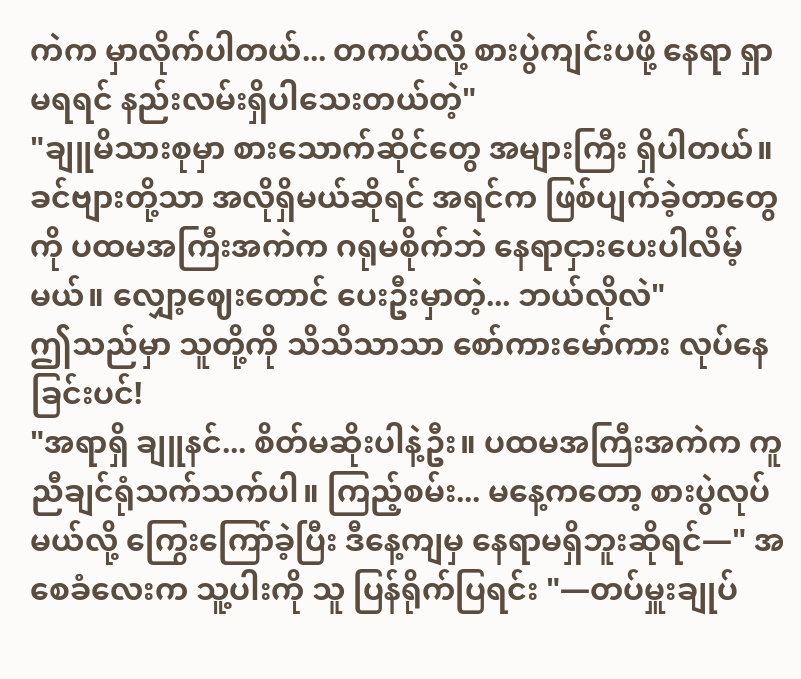ကဲက မှာလိုက်ပါတယ်... တကယ်လို့ စားပွဲကျင်းပဖို့ နေရာ ရှာမရရင် နည်းလမ်းရှိပါသေးတယ်တဲ့"
"ချူမိသားစုမှာ စားသောက်ဆိုင်တွေ အများကြီး ရှိပါတယ်။ ခင်ဗျားတို့သာ အလိုရှိမယ်ဆိုရင် အရင်က ဖြစ်ပျက်ခဲ့တာတွေကို ပထမအကြီးအကဲက ဂရုမစိုက်ဘဲ နေရာငှားပေးပါလိမ့်မယ်။ လျှော့ဈေးတောင် ပေးဦးမှာတဲ့... ဘယ်လိုလဲ"
ဤသည်မှာ သူတို့ကို သိသိသာသာ စော်ကားမော်ကား လုပ်နေခြင်းပင်!
"အရာရှိ ချူနင်... စိတ်မဆိုးပါနဲ့ဦး။ ပထမအကြီးအကဲက ကူညီချင်ရုံသက်သက်ပါ။ ကြည့်စမ်း... မနေ့ကတော့ စားပွဲလုပ်မယ်လို့ ကြွေးကြော်ခဲ့ပြီး ဒီနေ့ကျမှ နေရာမရှိဘူးဆိုရင်—" အစေခံလေးက သူ့ပါးကို သူ ပြန်ရိုက်ပြရင်း "—တပ်မှူးချုပ်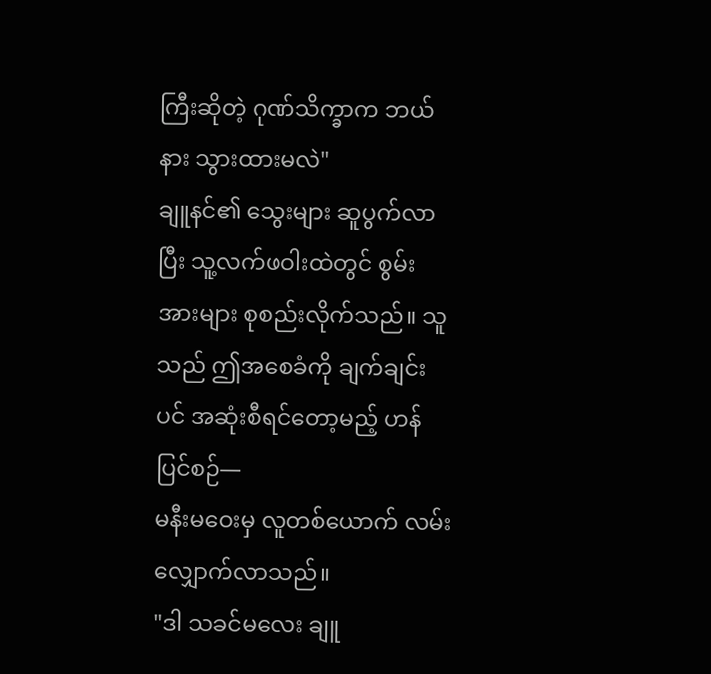ကြီးဆိုတဲ့ ဂုဏ်သိက္ခာက ဘယ်နား သွားထားမလဲ"
ချူနင်၏ သွေးများ ဆူပွက်လာပြီး သူ့လက်ဖဝါးထဲတွင် စွမ်းအားများ စုစည်းလိုက်သည်။ သူသည် ဤအစေခံကို ချက်ချင်းပင် အဆုံးစီရင်တော့မည့် ဟန်ပြင်စဉ်—
မနီးမဝေးမှ လူတစ်ယောက် လမ်းလျှောက်လာသည်။
"ဒါ သခင်မလေး ချူ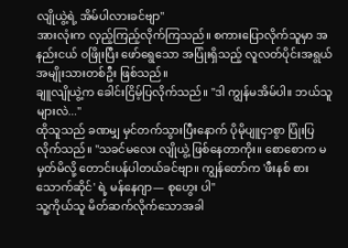လျိုယွဲ့ရဲ့ အိမ်ပါလားခင်ဗျာ"
အားလုံးက လှည့်ကြည့်လိုက်ကြသည်။ စကားပြောလိုက်သူမှာ အနည်းငယ် ဝဖြိုးပြီး ဖော်ရွေသော အပြုံးရှိသည့် လူလတ်ပိုင်းအရွယ် အမျိုးသားတစ်ဦး ဖြစ်သည်။
ချူလျိုယွဲ့က ခေါင်းငြိမ့်ပြလိုက်သည်။ "ဒါ ကျွန်မအိမ်ပါ။ ဘယ်သူများလဲ..."
ထိုသူသည် ခဏမျှ မှင်တက်သွားပြီးနောက် ပိုမိုပျူငှာစွာ ပြုံးပြလိုက်သည်။ "သခင်မလေး လျိုယွဲ့ ဖြစ်နေတာကိုး။ စောစောက မမှတ်မိလို့ တောင်းပန်ပါတယ်ခင်ဗျာ။ ကျွန်တော်က 'ဖီးနစ် စားသောက်ဆိုင်' ရဲ့ မန်နေဂျာ— စုဟွေး ပါ"
သူ့ကိုယ်သူ မိတ်ဆက်လိုက်သောအခါ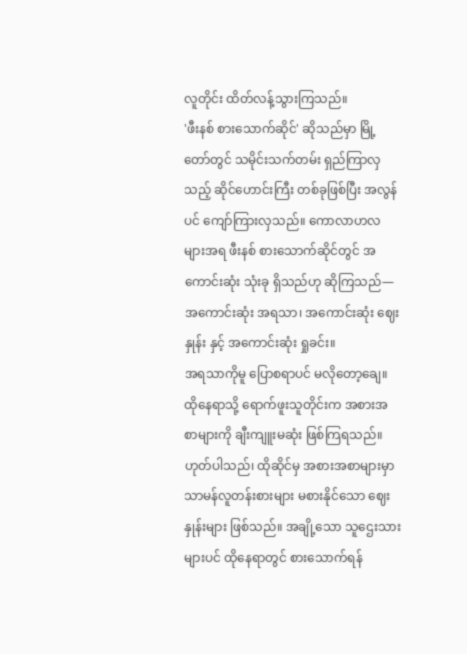လူတိုင်း ထိတ်လန့်သွားကြသည်။
'ဖီးနစ် စားသောက်ဆိုင်' ဆိုသည်မှာ မြို့တော်တွင် သမိုင်းသက်တမ်း ရှည်ကြာလှသည့် ဆိုင်ဟောင်းကြီး တစ်ခုဖြစ်ပြီး အလွန်ပင် ကျော်ကြားလှသည်။ ကောလာဟလများအရ ဖီးနစ် စားသောက်ဆိုင်တွင် အကောင်းဆုံး သုံးခု ရှိသည်ဟု ဆိုကြသည်— အကောင်းဆုံး အရသာ၊ အကောင်းဆုံး ဈေးနှုန်း နှင့် အကောင်းဆုံး ရှုခင်း။
အရသာကိုမူ ပြောစရာပင် မလိုတော့ချေ။ ထိုနေရာသို့ ရောက်ဖူးသူတိုင်းက အစားအစာများကို ချီးကျူးမဆုံး ဖြစ်ကြရသည်။ ဟုတ်ပါသည်၊ ထိုဆိုင်မှ အစားအစာများမှာ သာမန်လူတန်းစားများ မစားနိုင်သော ဈေးနှုန်းများ ဖြစ်သည်။ အချို့သော သူဌေးသားများပင် ထိုနေရာတွင် စားသောက်ရန်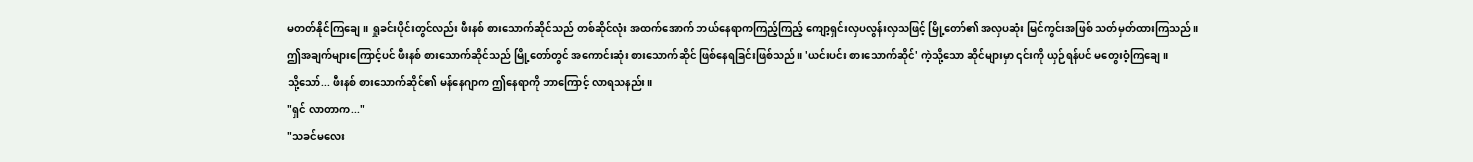မတတ်နိုင်ကြချေ။ ရှုခင်းပိုင်းတွင်လည်း ဖီးနစ် စားသောက်ဆိုင်သည် တစ်ဆိုင်လုံး အထက်အောက် ဘယ်နေရာကကြည့်ကြည့် ကျော့ရှင်းလှပလွန်းလှသဖြင့် မြို့တော်၏ အလှပဆုံး မြင်ကွင်းအဖြစ် သတ်မှတ်ထားကြသည်။
ဤအချက်များကြောင့်ပင် ဖီးနစ် စားသောက်ဆိုင်သည် မြို့တော်တွင် အကောင်းဆုံး စားသောက်ဆိုင် ဖြစ်နေရခြင်းဖြစ်သည်။ 'ယင်းပင်း စားသောက်ဆိုင်' ကဲ့သို့သော ဆိုင်များမှာ ၎င်းကို ယှဉ်ရန်ပင် မတွေးဝံ့ကြချေ။
သို့သော်... ဖီးနစ် စားသောက်ဆိုင်၏ မန်နေဂျာက ဤနေရာကို ဘာကြောင့် လာရသနည်း။
"ရှင် လာတာက..."
"သခင်မလေး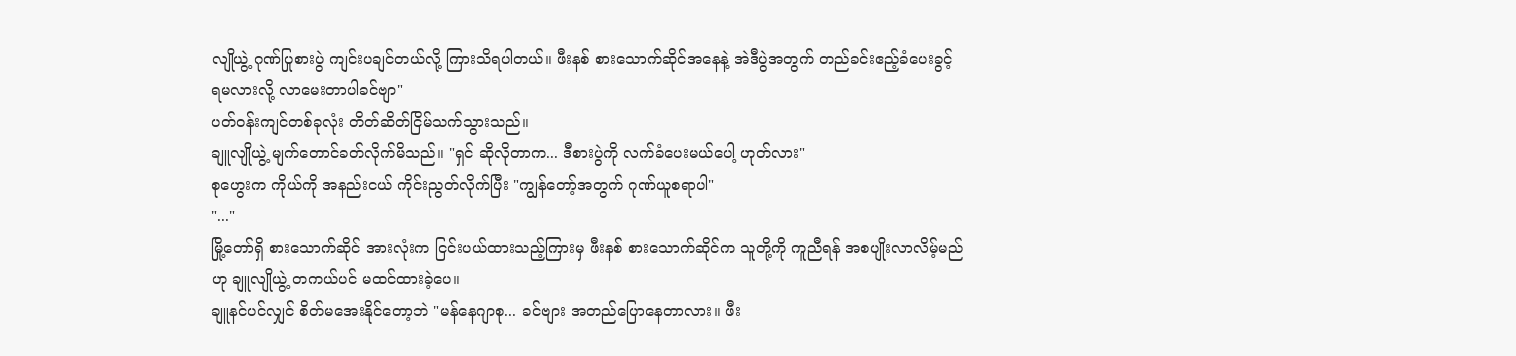လျိုယွဲ့ ဂုဏ်ပြုစားပွဲ ကျင်းပချင်တယ်လို့ ကြားသိရပါတယ်။ ဖီးနစ် စားသောက်ဆိုင်အနေနဲ့ အဲဒီပွဲအတွက် တည်ခင်းဧည့်ခံပေးခွင့် ရမလားလို့ လာမေးတာပါခင်ဗျာ"
ပတ်ဝန်းကျင်တစ်ခုလုံး တိတ်ဆိတ်ငြိမ်သက်သွားသည်။
ချူလျိုယွဲ့ မျက်တောင်ခတ်လိုက်မိသည်။ "ရှင် ဆိုလိုတာက... ဒီစားပွဲကို လက်ခံပေးမယ်ပေါ့ ဟုတ်လား"
စုဟွေးက ကိုယ်ကို အနည်းငယ် ကိုင်းညွတ်လိုက်ပြီး "ကျွန်တော့်အတွက် ဂုဏ်ယူစရာပါ"
"..."
မြို့တော်ရှိ စားသောက်ဆိုင် အားလုံးက ငြင်းပယ်ထားသည့်ကြားမှ ဖီးနစ် စားသောက်ဆိုင်က သူတို့ကို ကူညီရန် အစပျိုးလာလိမ့်မည်ဟု ချူလျိုယွဲ့ တကယ်ပင် မထင်ထားခဲ့ပေ။
ချူနင်ပင်လျှင် စိတ်မအေးနိုင်တော့ဘဲ "မန်နေဂျာစု... ခင်ဗျား အတည်ပြောနေတာလား။ ဖီး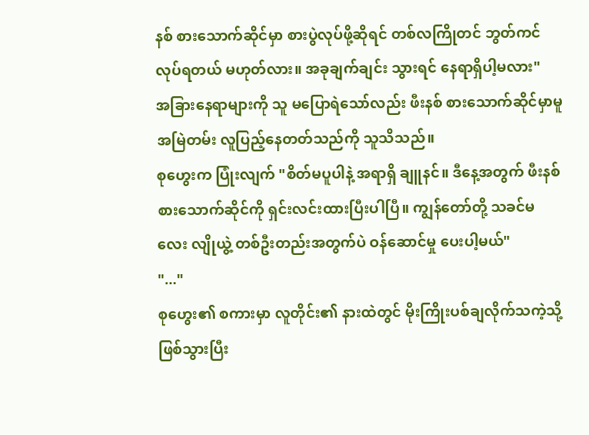နစ် စားသောက်ဆိုင်မှာ စားပွဲလုပ်ဖို့ဆိုရင် တစ်လကြိုတင် ဘွတ်ကင်လုပ်ရတယ် မဟုတ်လား။ အခုချက်ချင်း သွားရင် နေရာရှိပါ့မလား"
အခြားနေရာများကို သူ မပြောရဲသော်လည်း ဖီးနစ် စားသောက်ဆိုင်မှာမူ အမြဲတမ်း လူပြည့်နေတတ်သည်ကို သူသိသည်။
စုဟွေးက ပြုံးလျက် "စိတ်မပူပါနဲ့ အရာရှိ ချူနင်။ ဒီနေ့အတွက် ဖီးနစ် စားသောက်ဆိုင်ကို ရှင်းလင်းထားပြီးပါပြီ။ ကျွန်တော်တို့ သခင်မလေး လျိုယွဲ့ တစ်ဦးတည်းအတွက်ပဲ ဝန်ဆောင်မှု ပေးပါ့မယ်"
"..."
စုဟွေး၏ စကားမှာ လူတိုင်း၏ နားထဲတွင် မိုးကြိုးပစ်ချလိုက်သကဲ့သို့ ဖြစ်သွားပြီး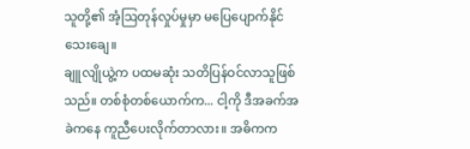သူတို့၏ အံ့ဩတုန်လှုပ်မှုမှာ မပြေပျောက်နိုင်သေးချေ။
ချူလျိုယွဲ့က ပထမဆုံး သတိပြန်ဝင်လာသူဖြစ်သည်။ တစ်စုံတစ်ယောက်က... ငါ့ကို ဒီအခက်အခဲကနေ ကူညီပေးလိုက်တာလား။ အဓိကက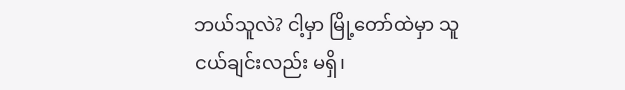ဘယ်သူလဲ? ငါ့မှာ မြို့တော်ထဲမှာ သူငယ်ချင်းလည်း မရှိ၊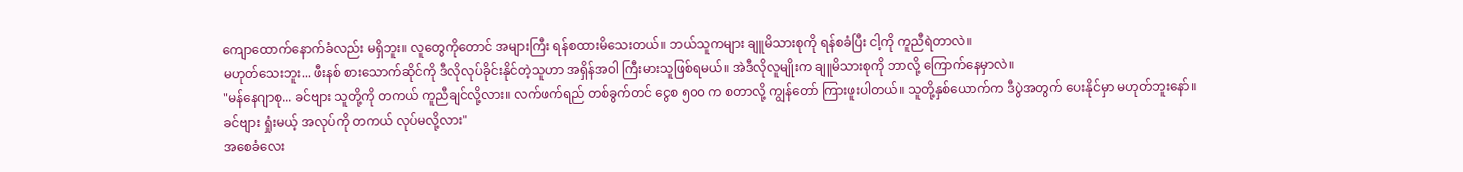ကျောထောက်နောက်ခံလည်း မရှိဘူး။ လူတွေကိုတောင် အများကြီး ရန်စထားမိသေးတယ်။ ဘယ်သူကများ ချူမိသားစုကို ရန်စခံပြီး ငါ့ကို ကူညီရဲတာလဲ။
မဟုတ်သေးဘူး... ဖီးနစ် စားသောက်ဆိုင်ကို ဒီလိုလုပ်ခိုင်းနိုင်တဲ့သူဟာ အရှိန်အဝါ ကြီးမားသူဖြစ်ရမယ်။ အဲဒီလိုလူမျိုးက ချူမိသားစုကို ဘာလို့ ကြောက်နေမှာလဲ။
"မန်နေဂျာစု... ခင်ဗျား သူတို့ကို တကယ် ကူညီချင်လို့လား။ လက်ဖက်ရည် တစ်ခွက်တင် ငွေစ ၅၀၀ က စတာလို့ ကျွန်တော် ကြားဖူးပါတယ်။ သူတို့နှစ်ယောက်က ဒီပွဲအတွက် ပေးနိုင်မှာ မဟုတ်ဘူးနော်။ ခင်ဗျား ရှုံးမယ့် အလုပ်ကို တကယ် လုပ်မလို့လား"
အစေခံလေး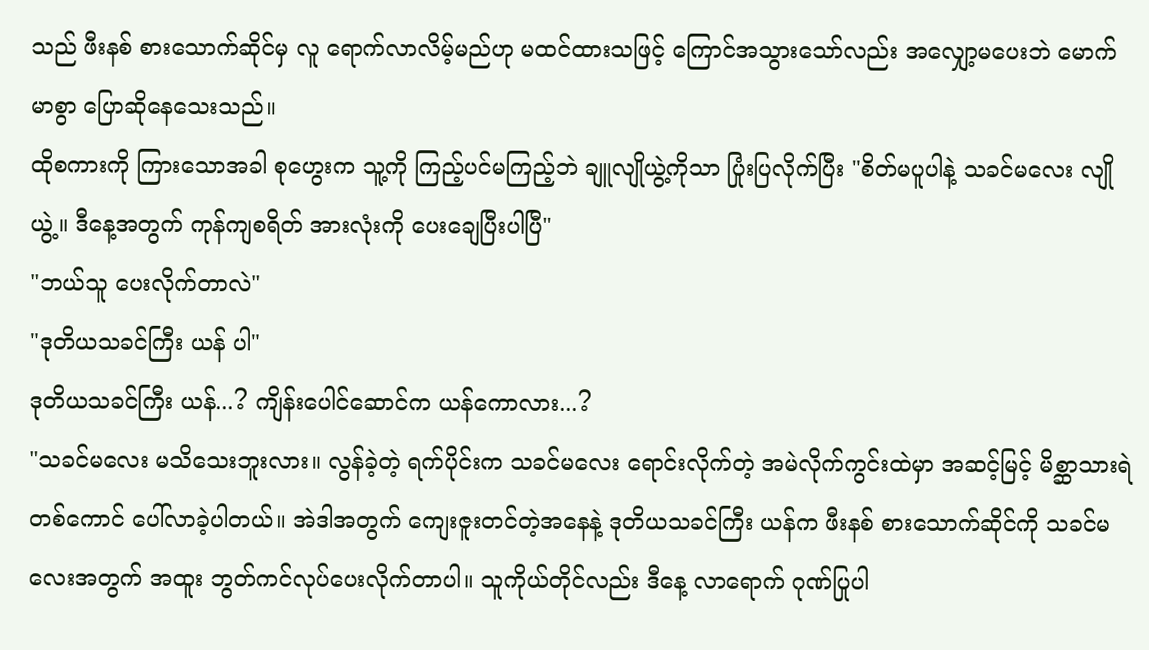သည် ဖီးနစ် စားသောက်ဆိုင်မှ လူ ရောက်လာလိမ့်မည်ဟု မထင်ထားသဖြင့် ကြောင်အသွားသော်လည်း အလျှော့မပေးဘဲ မောက်မာစွာ ပြောဆိုနေသေးသည်။
ထိုစကားကို ကြားသောအခါ စုဟွေးက သူ့ကို ကြည့်ပင်မကြည့်ဘဲ ချူလျိုယွဲ့ကိုသာ ပြုံးပြလိုက်ပြီး "စိတ်မပူပါနဲ့ သခင်မလေး လျိုယွဲ့။ ဒီနေ့အတွက် ကုန်ကျစရိတ် အားလုံးကို ပေးချေပြီးပါပြီ"
"ဘယ်သူ ပေးလိုက်တာလဲ"
"ဒုတိယသခင်ကြီး ယန် ပါ"
ဒုတိယသခင်ကြီး ယန်...? ကျိန်းပေါင်ဆောင်က ယန်ကောလား...?
"သခင်မလေး မသိသေးဘူးလား။ လွန်ခဲ့တဲ့ ရက်ပိုင်းက သခင်မလေး ရောင်းလိုက်တဲ့ အမဲလိုက်ကွင်းထဲမှာ အဆင့်မြင့် မိစ္ဆာသားရဲတစ်ကောင် ပေါ်လာခဲ့ပါတယ်။ အဲဒါအတွက် ကျေးဇူးတင်တဲ့အနေနဲ့ ဒုတိယသခင်ကြီး ယန်က ဖီးနစ် စားသောက်ဆိုင်ကို သခင်မလေးအတွက် အထူး ဘွတ်ကင်လုပ်ပေးလိုက်တာပါ။ သူကိုယ်တိုင်လည်း ဒီနေ့ လာရောက် ဂုဏ်ပြုပါ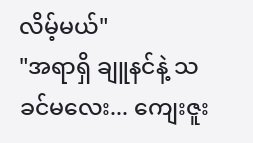လိမ့်မယ်"
"အရာရှိ ချူနင်နဲ့ သခင်မလေး... ကျေးဇူး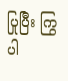ပြုပြီး ကြွပါ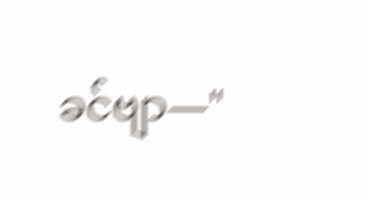ခင်ဗျာ—"